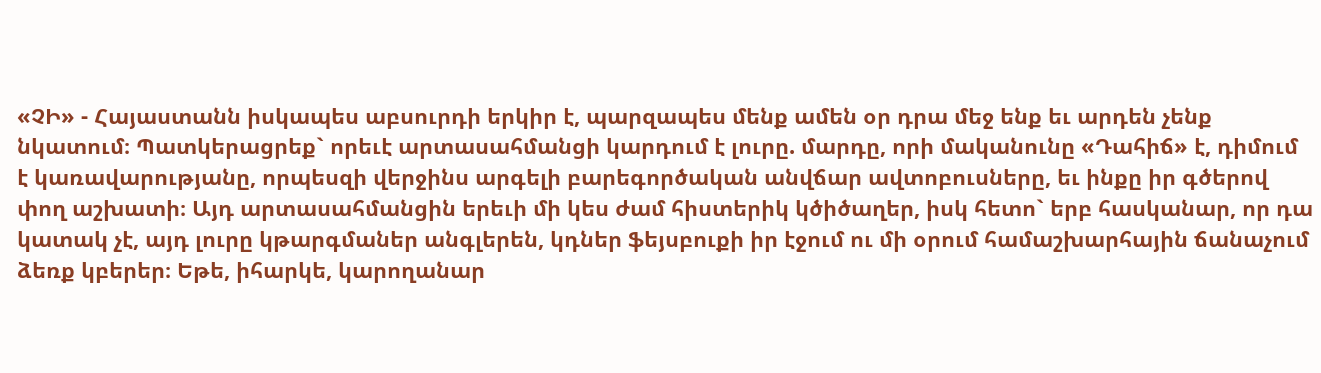«ՉԻ» - Հայաստանն իսկապես աբսուրդի երկիր է, պարզապես մենք ամեն օր դրա մեջ ենք եւ արդեն չենք նկատում։ Պատկերացրեք` որեւէ արտասահմանցի կարդում է լուրը. մարդը, որի մականունը «Դահիճ» է, դիմում է կառավարությանը, որպեսզի վերջինս արգելի բարեգործական անվճար ավտոբուսները, եւ ինքը իր գծերով փող աշխատի։ Այդ արտասահմանցին երեւի մի կես ժամ հիստերիկ կծիծաղեր, իսկ հետո` երբ հասկանար, որ դա կատակ չէ, այդ լուրը կթարգմաներ անգլերեն, կդներ ֆեյսբուքի իր էջում ու մի օրում համաշխարհային ճանաչում ձեռք կբերեր։ Եթե, իհարկե, կարողանար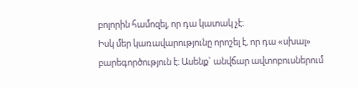բոլորին համոզել, որ դա կատակ չէ։
Իսկ մեր կառավարությունը որոշել է, որ դա «սխալ» բարեգործություն է։ Ասենք` անվճար ավտոբուսներում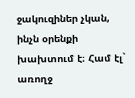ջակուզիներ չկան, ինչն օրենքի խախտում է։ Համ էլ` առողջ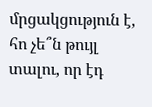մրցակցություն է, հո չե՞ն թույլ տալու, որ էդ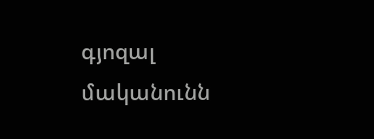գյոզալ մականունն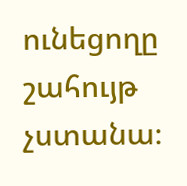ունեցողը շահույթ չստանա։